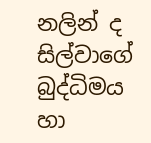නලින් ද සිල්වාගේ බුද්ධිමය හා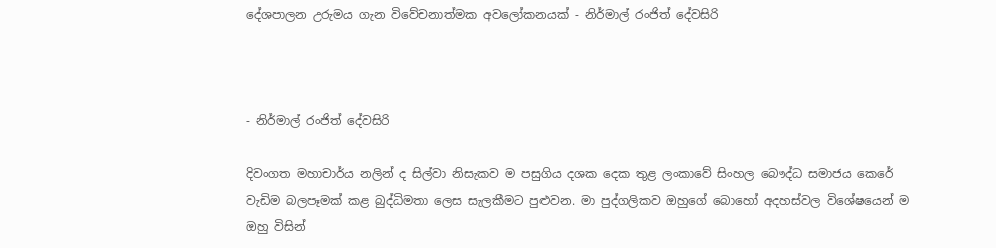දේශපාලන උරුමය ගැන විවේචනාත්මක අවලෝකනයක් - නිර්මාල් රංජිත් දේවසිරි



- නිර්මාල් රංජිත් දේවසිරි

දිවංගත මහාචාර්ය නලින් ද සිල්වා නිසැකව ම පසුගිය දශක දෙක තුළ ලංකාවේ සිංහල බෞද්ධ සමාජය කෙරේ වැඩිම බලපෑමක් කළ බුද්ධිමතා ලෙස සැලකීමට පුළුවන. මා පුද්ගලිකව ඔහුගේ බොහෝ අදහස්වල විශේෂයෙන් ම ඔහු විසින්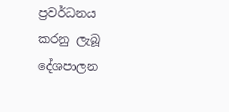ප්‍රවර්ධනය කරනු ලැබූ දේශපාලන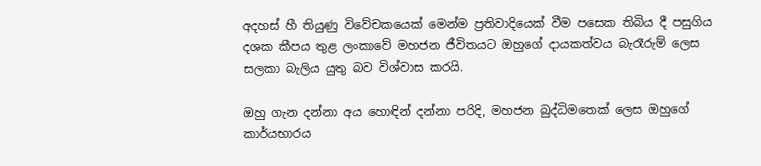අදහස් හී තියුණු විවේචකයෙක් මෙන්ම ප්‍රතිවාදියෙක් වීම පසෙක තිබිය දී පසුගිය දශක කීපය තුළ ලංකාවේ මහජන ජීවිතයට ඔහුගේ දායකත්වය බැරෑරුම් ලෙස සලකා බැලිය යුතු බව විශ්වාස කරයි.

ඔහු ගැන දන්නා අය හොඳින් දන්නා පරිදි, මහජන බුද්ධිමතෙක් ලෙස ඔහුගේ කාර්යභාරය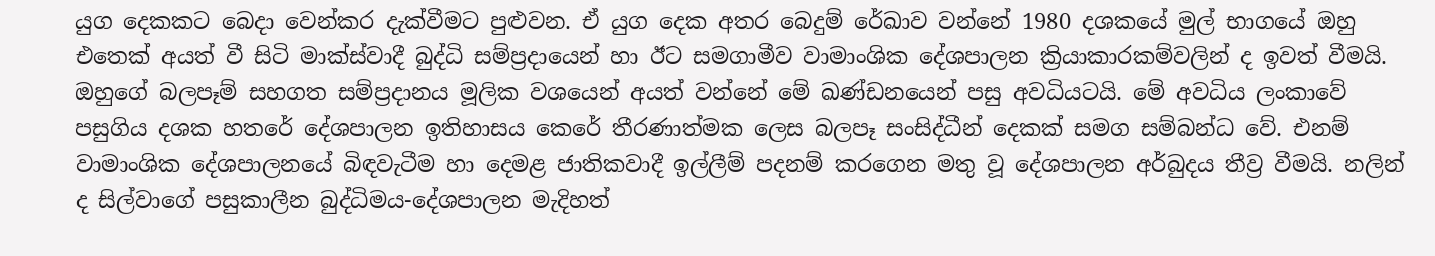යුග දෙකකට බෙදා වෙන්කර දැක්වීමට පුළුවන. ඒ යුග දෙක අතර බෙදුම් රේඛාව වන්නේ 1980 දශකයේ මුල් භාගයේ ඔහු එතෙක් අයත් වී සිටි මාක්ස්වාදී බුද්ධි සම්ප්‍රදායෙන් හා ඊට සමගාමීව වාමාංශික දේශපාලන ක්‍රියාකාරකම්වලින් ද ඉවත් වීමයි. ඔහුගේ බලපෑම් සහගත සම්ප්‍රදානය මූලික වශයෙන් අයත් වන්නේ මේ ඛණ්ඩනයෙන් පසු අවධියටයි. මේ අවධිය ලංකාවේ පසුගිය දශක හතරේ දේශපාලන ඉතිහාසය කෙරේ තීරණාත්මක ලෙස බලපෑ සංසිද්ධීන් දෙකක් සමග සම්බන්ධ වේ. එනම් වාමාංශික දේශපාලනයේ බිඳවැටීම හා දෙමළ ජාතිකවාදී ඉල්ලීම් පදනම් කරගෙන මතු වූ දේශපාලන අර්බුදය තීව්‍ර වීමයි. නලින් ද සිල්වාගේ පසුකාලීන බුද්ධිමය-දේශපාලන මැදිහත්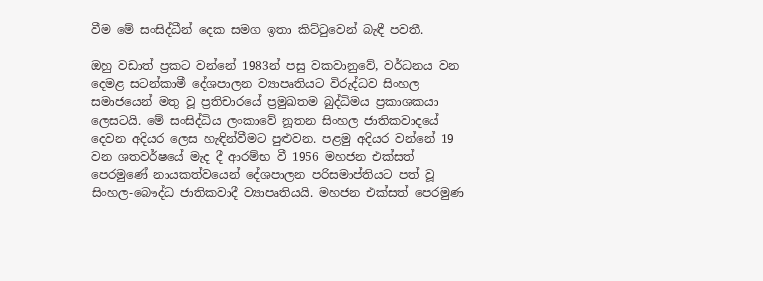වීම මේ සංසිද්ධීන් දෙක සමග ඉතා කිට්ටුවෙන් බැඳී පවතී.

ඔහු වඩාත් ප්‍රකට වන්නේ 1983න් පසු වකවානුවේ, වර්ධනය වන දෙමළ සටන්කාමී දේශපාලන ව්‍යාපෘතියට විරුද්ධව සිංහල සමාජයෙන් මතු වූ ප්‍රතිචාරයේ ප්‍රමුඛතම බුද්ධිමය ප්‍රකාශකයා ලෙසටයි. මේ සංසිද්ධිය ලංකාවේ නූතන සිංහල ජාතිකවාදයේ දෙවන අදියර ලෙස හැඳින්වීමට පුළුවන. පළමු අදියර වන්නේ 19 වන ශතවර්ෂයේ මැද දී ආරම්භ වී 1956 මහජන එක්සත් පෙරමුණේ නායකත්වයෙන් දේශපාලන පරිසමාප්තියට පත් වූ සිංහල-බෞද්ධ ජාතිකවාදී ව්‍යාපෘතියයි. මහජන එක්සත් පෙරමුණ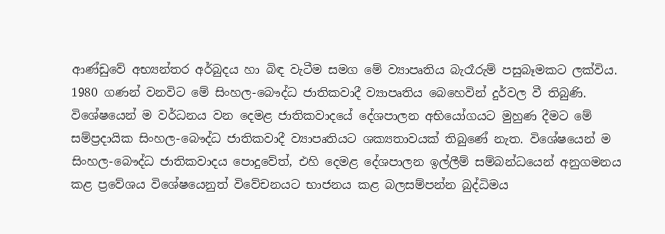ආණ්ඩුවේ අභ්‍යන්තර අර්බුදය හා බිඳ වැටීම සමග මේ ව්‍යාපෘතිය බැරෑරුම් පසුබෑමකට ලක්විය. 1980 ගණන් වනවිට මේ සිංහල-බෞද්ධ ජාතිකවාදී ව්‍යාපෘතිය බෙහෙවින් දුර්වල වී තිබුණි. විශේෂයෙන් ම වර්ධනය වන දෙමළ ජාතිකවාදයේ දේශපාලන අභියෝගයට මුහුණ දීමට මේ සම්ප්‍රදායික සිංහල-බෞද්ධ ජාතිකවාදී ව්‍යාපෘතියට ශක්‍යතාවයක් තිබුණේ නැත. විශේෂයෙන් ම සිංහල-බෞද්ධ ජාතිකවාදය පොදුවේත්, එහි දෙමළ දේශපාලන ඉල්ලීම් සම්බන්ධයෙන් අනුගමනය කළ ප්‍රවේශය විශේෂයෙනුත් විවේචනයට භාජනය කළ බලසම්පන්න බුද්ධිමය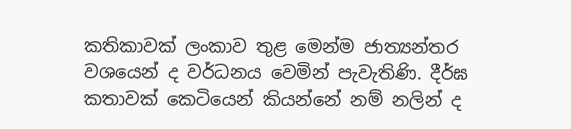කතිකාවක් ලංකාව තුළ මෙන්ම ජාත්‍යන්තර වශයෙන් ද වර්ධනය වෙමින් පැවැතිණි. දීර්ඝ කතාවක් කෙටියෙන් කියන්නේ නම් නලින් ද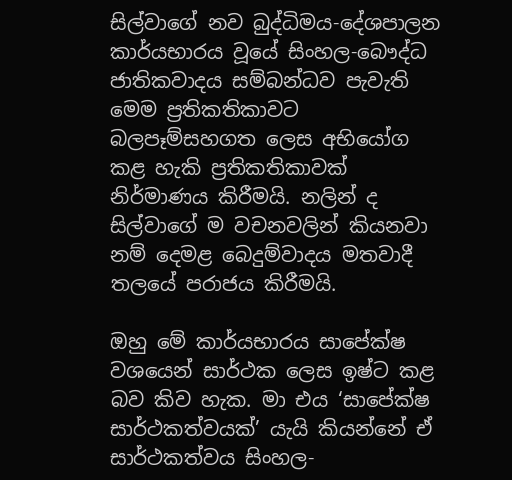සිල්වාගේ නව බුද්ධිමය-දේශපාලන කාර්යභාරය වූයේ සිංහල-බෞද්ධ ජාතිකවාදය සම්බන්ධව පැවැති මෙම ප්‍රතිකතිකාවට බලපෑම්සහගත ලෙස අභියෝග කළ හැකි ප්‍රතිකතිකාවක් නිර්මාණය කිරීමයි. නලින් ද සිල්වාගේ ම වචනවලින් කියනවා නම් දෙමළ බෙදුම්වාදය මතවාදී තලයේ පරාජය කිරීමයි.

ඔහු මේ කාර්යභාරය සාපේක්ෂ වශයෙන් සාර්ථක ලෙස ඉෂ්ට කළ බව කිව හැක. මා එය ‘සාපේක්ෂ සාර්ථකත්වයක්’ යැයි කියන්නේ ඒ සාර්ථකත්වය සිංහල-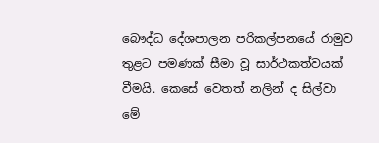බෞද්ධ දේශපාලන පරිකල්පනයේ රාමුව තුළට පමණක් සීමා වූ සාර්ථකත්වයක් වීමයි. කෙසේ වෙතත් නලින් ද සිල්වා මේ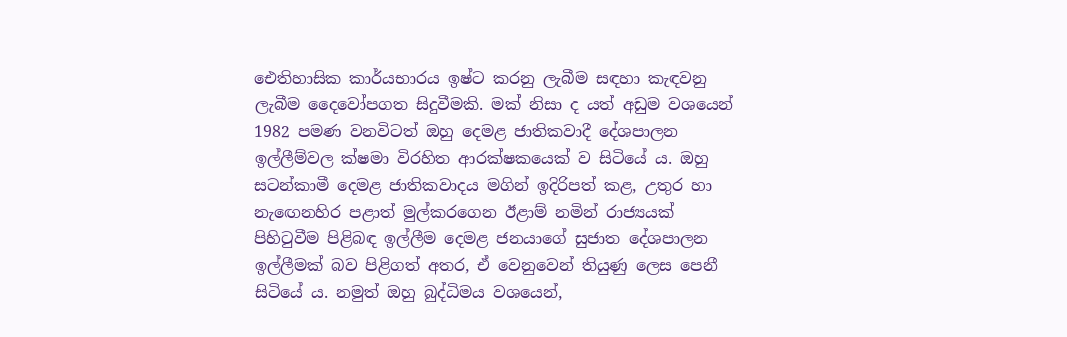ඓතිහාසික කාර්යභාරය ඉෂ්ට කරනු ලැබීම සඳහා කැඳවනු ලැබීම දෛවෝපගත සිදුවීමකි. මක් නිසා ද යත් අඩුම වශයෙන් 1982 පමණ වනවිටත් ඔහු දෙමළ ජාතිකවාදී දේශපාලන ඉල්ලීම්වල ක්ෂමා විරහිත ආරක්ෂකයෙක් ව සිටියේ ය. ඔහු සටන්කාමී දෙමළ ජාතිකවාදය මගින් ඉදිරිපත් කළ, උතුර හා නැඟෙනහිර පළාත් මුල්කරගෙන ඊළාම් නමින් රාජ්‍යයක් පිහිටුවීම පිළිබඳ ඉල්ලීම දෙමළ ජනයාගේ සුජාත දේශපාලන ඉල්ලීමක් බව පිළිගත් අතර, ඒ වෙනුවෙන් තියුණු ලෙස පෙනී සිටියේ ය. නමුත් ඔහු බුද්ධිමය වශයෙන්,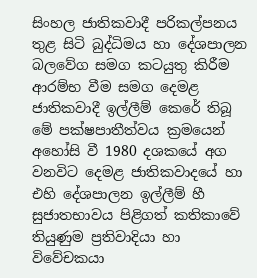සිංහල ජාතිකවාදී පරිකල්පනය තුළ සිටි බුද්ධිමය හා දේශපාලන බලවේග සමග කටයුතු කිරීම ආරම්භ වීම සමග දෙමළ ජාතිකවාදී ඉල්ලීම් කෙරේ තිබූ මේ පක්ෂපාතීත්වය ක්‍රමයෙන් අහෝසි වී 1980 දශකයේ අග වනවිට දෙමළ ජාතිකවාදයේ හා එහි දේශපාලන ඉල්ලීම් හී සුජාතභාවය පිළිගත් කතිකාවේ තියුණුම ප්‍රතිවාදියා හා විවේචකයා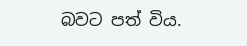බවට පත් විය.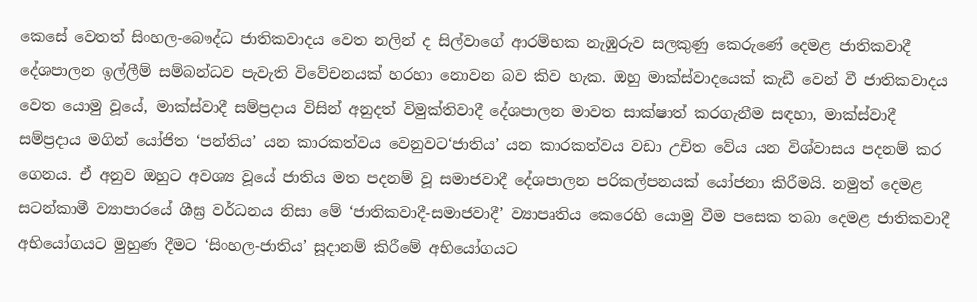කෙසේ වෙතත් සිංහල-බෞද්ධ ජාතිකවාදය වෙත නලින් ද සිල්වාගේ ආරම්භක නැඹුරුව සලකුණු කෙරුණේ දෙමළ ජාතිකවාදී දේශපාලන ඉල්ලීම් සම්බන්ධව පැවැති විවේචනයක් හරහා නොවන බව කිව හැක. ඔහු මාක්ස්වාදයෙක් කැඩී වෙන් වී ජාතිකවාදය වෙත යොමු වූයේ, මාක්ස්වාදී සම්ප්‍රදාය විසින් අනුදත් විමුක්තිවාදී දේශපාලන මාවත සාක්ෂාත් කරගැනීම සඳහා, මාක්ස්වාදී සම්ප්‍රදාය මගින් යෝජිත ‘පන්තිය’ යන කාරකත්වය වෙනුවට‘ජාතිය’ යන කාරකත්වය වඩා උචිත වේය යන විශ්වාසය පදනම් කර ගෙනය. ඒ අනුව ඔහුට අවශ්‍ය වූයේ ජාතිය මත පදනම් වූ සමාජවාදී දේශපාලන පරිකල්පනයක් යෝජනා කිරීමයි. නමුත් දෙමළ සටන්කාමී ව්‍යාපාරයේ ශීඝ්‍ර වර්ධනය නිසා මේ ‘ජාතිකවාදී-සමාජවාදී’ ව්‍යාපෘතිය කෙරෙහි යොමු වීම පසෙක තබා දෙමළ ජාතිකවාදී අභියෝගයට මුහුණ දීමට ‘සිංහල-ජාතිය’ සූදානම් කිරීමේ අභියෝගයට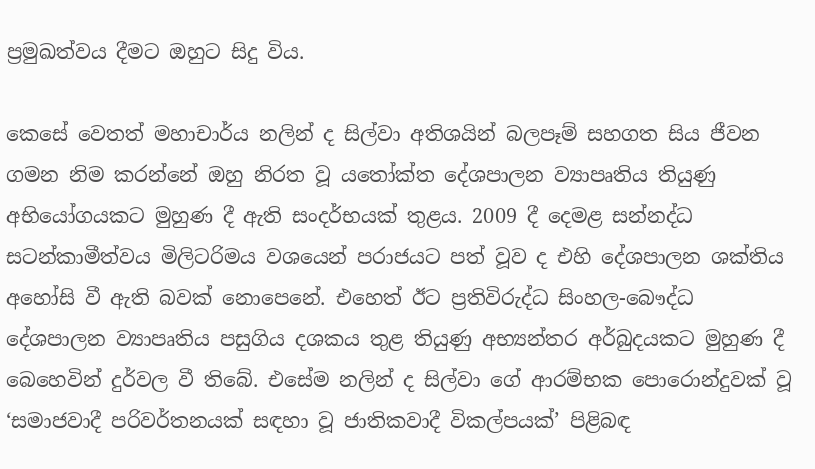ප්‍රමුඛත්වය දීමට ඔහුට සිදු විය.

කෙසේ වෙතත් මහාචාර්ය නලින් ද සිල්වා අතිශයින් බලපෑම් සහගත සිය ජීවන ගමන නිම කරන්නේ ඔහු නිරත වූ යතෝක්ත දේශපාලන ව්‍යාපෘතිය තියුණු අභියෝගයකට මුහුණ දී ඇති සංදර්භයක් තුළය. 2009 දී දෙමළ සන්නද්ධ සටන්කාමීත්වය මිලිටරිමය වශයෙන් පරාජයට පත් වූව ද එහි දේශපාලන ශක්තිය අහෝසි වී ඇති බවක් නොපෙනේ. එහෙත් ඊට ප්‍රතිවිරුද්ධ සිංහල-බෞද්ධ දේශපාලන ව්‍යාපෘතිය පසුගිය දශකය තුළ තියුණු අභ්‍යන්තර අර්බුදයකට මුහුණ දී බෙහෙවින් දුර්වල වී තිබේ. එසේම නලින් ද සිල්වා ගේ ආරම්භක පොරොන්දුවක් වූ ‘සමාජවාදී පරිවර්තනයක් සඳහා වූ ජාතිකවාදී විකල්පයක්’ පිළිබඳ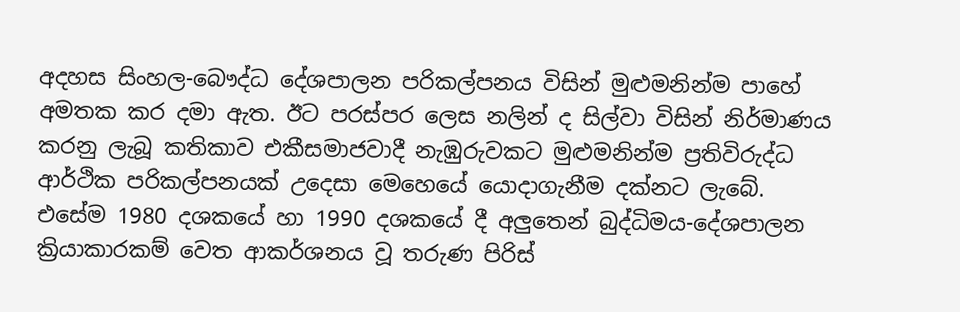අදහස සිංහල-බෞද්ධ දේශපාලන පරිකල්පනය විසින් මුළුමනින්ම පාහේ අමතක කර දමා ඇත. ඊට පරස්පර ලෙස නලින් ද සිල්වා විසින් නිර්මාණය කරනු ලැබූ කතිකාව එකීසමාජවාදී නැඹුරුවකට මුළුමනින්ම ප්‍රතිවිරුද්ධ ආර්ථික පරිකල්පනයක් උදෙසා මෙහෙයේ යොදාගැනීම දක්නට ලැබේ. එසේම 1980 දශකයේ හා 1990 දශකයේ දී අලුතෙන් බුද්ධිමය-දේශපාලන ක්‍රියාකාරකම් වෙත ආකර්ශනය වූ තරුණ පිරිස්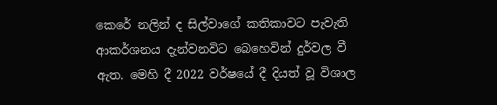කෙරේ නලින් ද සිල්වාගේ කතිකාවට පැවැති ආකර්ශනය දැන්වනවිට බෙහෙවින් දුර්වල වී ඇත. මෙහි දී 2022 වර්ෂයේ දී දියත් වූ විශාල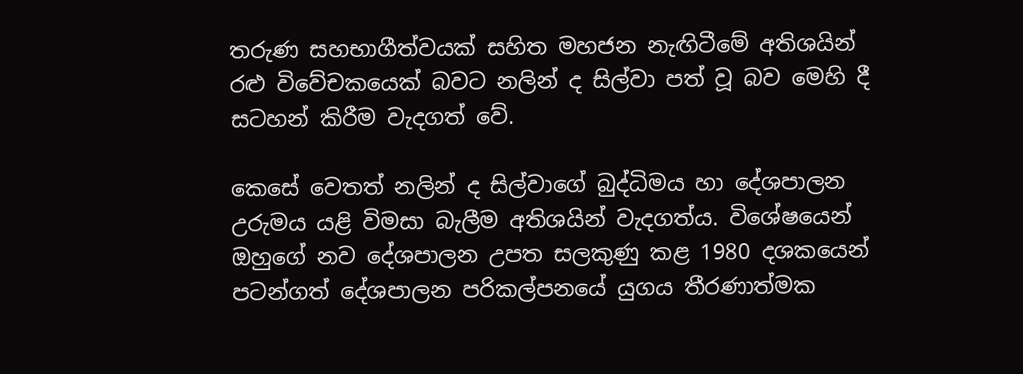තරුණ සහභාගීත්වයක් සහිත මහජන නැඟිටීමේ අතිශයින් රළු විවේචකයෙක් බවට නලින් ද සිල්වා පත් වූ බව මෙහි දී සටහන් කිරීම වැදගත් වේ.

කෙසේ වෙතත් නලින් ද සිල්වාගේ බුද්ධිමය හා දේශපාලන උරුමය යළි විමසා බැලීම අතිශයින් වැදගත්ය. විශේෂයෙන් ඔහුගේ නව දේශපාලන උපත සලකුණු කළ 1980 දශකයෙන් පටන්ගත් දේශපාලන පරිකල්පනයේ යුගය තීරණාත්මක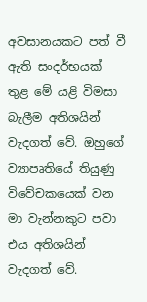අවසානයකට පත් වී ඇති සංදර්භයක් තුළ මේ යළි විමසා බැලීම අතිශයින් වැදගත් වේ. ඔහුගේ ව්‍යාපෘතියේ තියුණු විවේචකයෙක් වන මා වැන්නකුට පවා එය අතිශයින් වැදගත් වේ.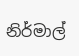නිර්මාල්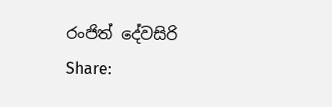රංජිත් දේවසිරි
Share: